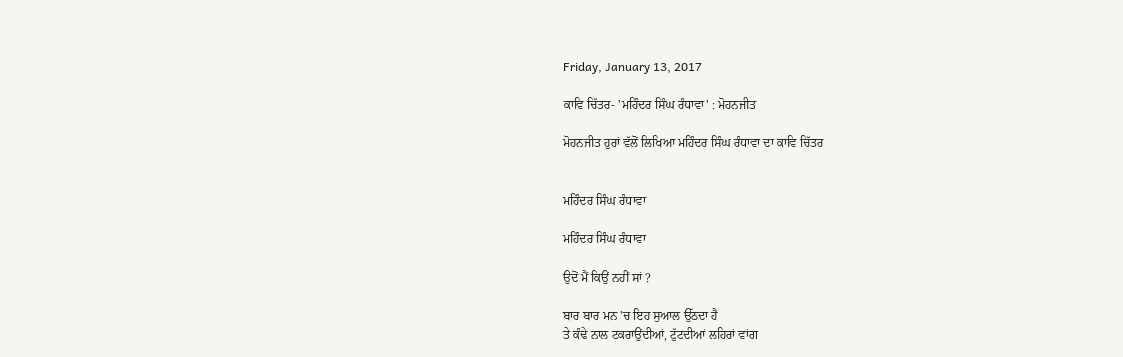Friday, January 13, 2017

ਕਾਵਿ ਚਿੱਤਰ- 'ਮਹਿੰਦਰ ਸਿੰਘ ਰੰਧਾਵਾ' : ਮੋਹਨਜੀਤ

ਮੋਹਨਜੀਤ ਹੁਰਾਂ ਵੱਲੋਂ ਲਿਖਿਆ ਮਹਿੰਦਰ ਸਿੰਘ ਰੰਧਾਵਾ ਦਾ ਕਾਵਿ ਚਿੱਤਰ


ਮਹਿੰਦਰ ਸਿੰਘ ਰੰਧਾਵਾ

ਮਹਿੰਦਰ ਸਿੰਘ ਰੰਧਾਵਾ

ਉਦੋਂ ਮੈਂ ਕਿਉਂ ਨਹੀਂ ਸਾਂ ?

ਬਾਰ ਬਾਰ ਮਨ 'ਚ ਇਹ ਸੁਆਲ ਉੱਠਦਾ ਹੈ
ਤੇ ਕੰਢੇ ਨਾਲ ਟਕਰਾਉਂਦੀਆਂ, ਟੁੱਟਦੀਆਂ ਲਹਿਰਾਂ ਵਾਂਗ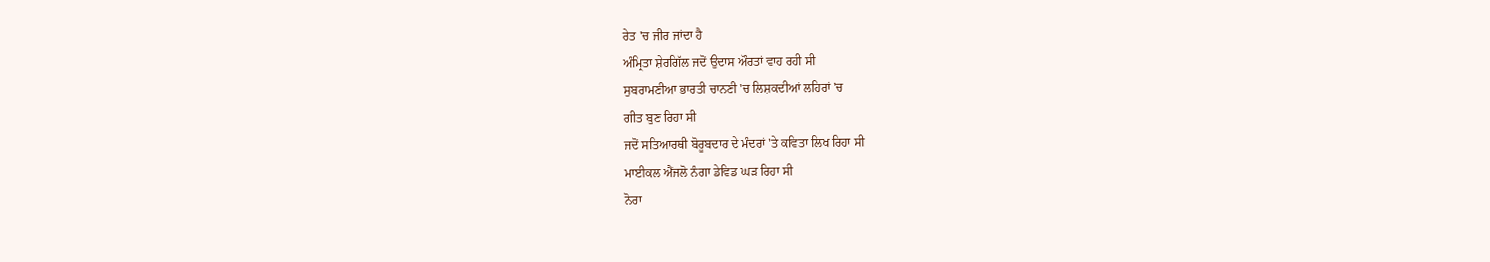ਰੇਤ 'ਚ ਜੀਰ ਜਾਂਦਾ ਹੈ
ਅੰਮ੍ਰਿਤਾ ਸ਼ੇਰਗਿੱਲ ਜਦੋਂ ਉਦਾਸ ਔਰਤਾਂ ਵਾਹ ਰਹੀ ਸੀ
ਸੁਬਰਾਮਣੀਆ ਭਾਰਤੀ ਚਾਨਣੀ 'ਚ ਲਿਸ਼ਕਦੀਆਂ ਲਹਿਰਾਂ 'ਚ
ਗੀਤ ਬੁਣ ਰਿਹਾ ਸੀ
ਜਦੋਂ ਸਤਿਆਰਥੀ ਬੋਰੂਬਦਾਰ ਦੇ ਮੰਦਰਾਂ 'ਤੇ ਕਵਿਤਾ ਲਿਖ ਰਿਹਾ ਸੀ
ਮਾਈਕਲ ਐਂਜਲੋ ਨੰਗਾ ਡੇਵਿਡ ਘੜ ਰਿਹਾ ਸੀ
ਨੋਰਾ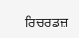ਰਿਚਰਡਜ਼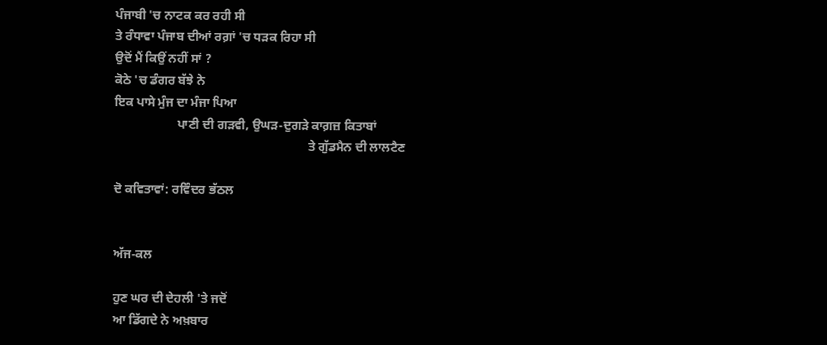ਪੰਜਾਬੀ 'ਚ ਨਾਟਕ ਕਰ ਰਹੀ ਸੀ
ਤੇ ਰੰਧਾਵਾ ਪੰਜਾਬ ਦੀਆਂ ਰਗ਼ਾਂ 'ਚ ਧੜਕ ਰਿਹਾ ਸੀ
ਉਦੋਂ ਮੈਂ ਕਿਉਂ ਨਹੀਂ ਸਾਂ ?
ਕੋਠੇ 'ਚ ਡੰਗਰ ਬੱਝੇ ਨੇ
ਇਕ ਪਾਸੇ ਮੁੰਜ ਦਾ ਮੰਜਾ ਪਿਆ
                    ਪਾਣੀ ਦੀ ਗੜਵੀ, ਉਘੜ-ਦੁਗੜੇ ਕਾਗ਼ਜ਼ ਕਿਤਾਬਾਂ
                                                              ਤੇ ਗੁੱਡਮੈਨ ਦੀ ਲਾਲਟੈਣ

ਦੋ ਕਵਿਤਾਵਾਂ: ਰਵਿੰਦਰ ਭੱਠਲ


ਅੱਜ-ਕਲ

ਹੁਣ ਘਰ ਦੀ ਦੇਹਲੀ 'ਤੇ ਜਦੋਂ
ਆ ਡਿੱਗਦੇ ਨੇ ਅਖ਼ਬਾਰ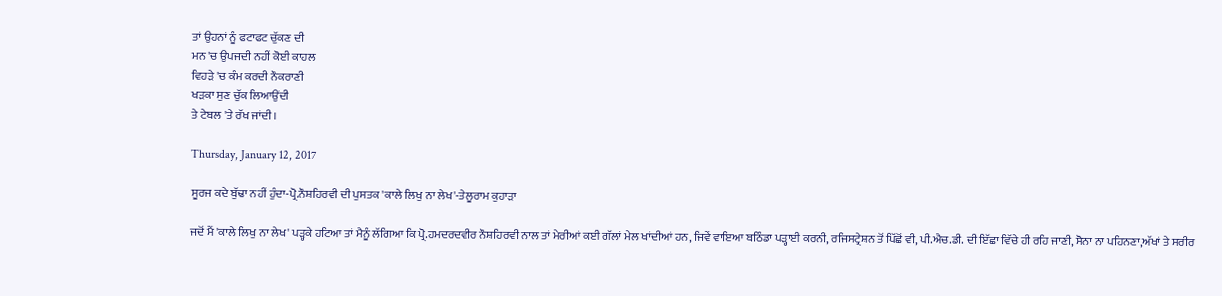ਤਾਂ ਉਹਨਾਂ ਨੂੰ ਫਟਾਫਟ ਚੁੱਕਣ ਦੀ
ਮਨ 'ਚ ਉਪਜਦੀ ਨਹੀਂ ਕੋਈ ਕਾਹਲ
ਵਿਹੜੇ 'ਚ ਕੰਮ ਕਰਦੀ ਨੌਕਰਾਣੀ
ਖੜਕਾ ਸੁਣ ਚੁੱਕ ਲਿਆਉਂਦੀ
ਤੇ ਟੇਬਲ 'ਤੇ ਰੱਖ ਜਾਂਦੀ।

Thursday, January 12, 2017

ਸੂਰਜ ਕਦੇ ਬੁੱਢਾ ਨਹੀਂ ਹੁੰਦਾ-ਪ੍ਰੋ.ਨੌਸ਼ਹਿਰਵੀ ਦੀ ਪੁਸਤਕ 'ਕਾਲੇ ਲਿਖੁ ਨਾ ਲੇਖ'-ਤੇਲੂਰਾਮ ਕੁਹਾੜਾ

ਜਦੋਂ ਮੈਂ 'ਕਾਲੇ ਲਿਖੁ ਨਾ ਲੇਖ' ਪੜ੍ਹਕੇ ਹਟਿਆ ਤਾਂ ਮੈਨੂੰ ਲੱਗਿਆ ਕਿ ਪ੍ਰੋ.ਹਮਦਰਦਵੀਰ ਨੌਸ਼ਹਿਰਵੀ ਨਾਲ ਤਾਂ ਮੇਰੀਆਂ ਕਈ ਗੱਲਾਂ ਮੇਲ ਖਾਂਦੀਆਂ ਹਨ, ਜਿਵੇਂ ਵਾਇਆ ਬਠਿੰਡਾ ਪੜ੍ਹਾਈ ਕਰਨੀ, ਰਜਿਸਟ੍ਰੇਸ਼ਨ ਤੋਂ ਪਿੱਛੋਂ ਵੀ, ਪੀ.ਐਚ.ਡੀ. ਦੀ ਇੱਛਾ ਵਿੱਚੇ ਹੀ ਰਹਿ ਜਾਣੀ, ਸੋਨਾ ਨਾ ਪਹਿਨਣਾ,ਅੱਖਾਂ ਤੇ ਸਰੀਰ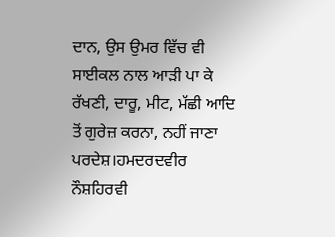ਦਾਨ, ਉਸ ਉਮਰ ਵਿੱਚ ਵੀ ਸਾਈਕਲ ਨਾਲ ਆੜੀ ਪਾ ਕੇ ਰੱਖਣੀ, ਦਾਰੂ, ਮੀਟ, ਮੱਛੀ ਆਦਿ ਤੋਂ ਗੁਰੇਜ਼ ਕਰਨਾ, ਨਹੀਂ ਜਾਣਾ ਪਰਦੇਸ਼।ਹਮਦਰਦਵੀਰ ਨੌਸ਼ਹਿਰਵੀ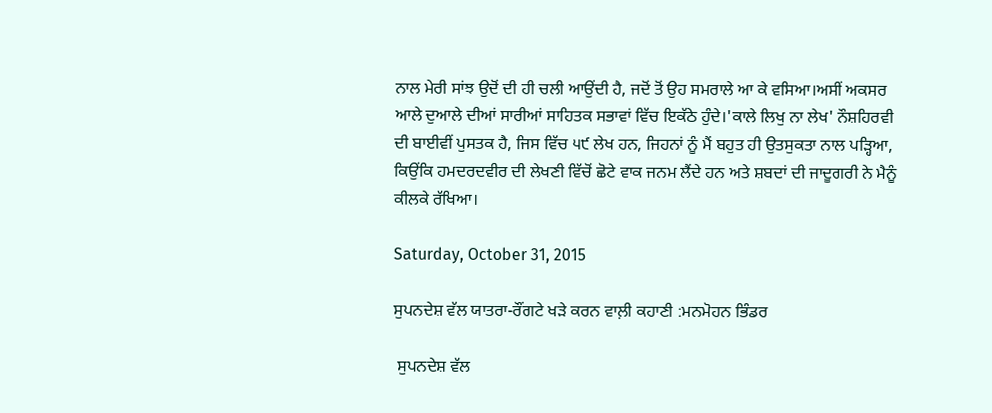ਨਾਲ ਮੇਰੀ ਸਾਂਝ ਉਦੋਂ ਦੀ ਹੀ ਚਲੀ ਆਉਂਦੀ ਹੈ, ਜਦੋਂ ਤੋਂ ਉਹ ਸਮਰਾਲੇ ਆ ਕੇ ਵਸਿਆ।ਅਸੀਂ ਅਕਸਰ ਆਲੇ ਦੁਆਲੇ ਦੀਆਂ ਸਾਰੀਆਂ ਸਾਹਿਤਕ ਸਭਾਵਾਂ ਵਿੱਚ ਇਕੱਠੇ ਹੁੰਦੇ।'ਕਾਲੇ ਲਿਖੁ ਨਾ ਲੇਖ' ਨੌਸ਼ਹਿਰਵੀ ਦੀ ਬਾਈਵੀਂ ਪੁਸਤਕ ਹੈ, ਜਿਸ ਵਿੱਚ ੫੯ ਲੇਖ ਹਨ, ਜਿਹਨਾਂ ਨੂੰ ਮੈਂ ਬਹੁਤ ਹੀ ਉਤਸੁਕਤਾ ਨਾਲ ਪੜ੍ਹਿਆ, ਕਿਉਂਕਿ ਹਮਦਰਦਵੀਰ ਦੀ ਲੇਖਣੀ ਵਿੱਚੋਂ ਛੋਟੇ ਵਾਕ ਜਨਮ ਲੈਂਦੇ ਹਨ ਅਤੇ ਸ਼ਬਦਾਂ ਦੀ ਜਾਦੂਗਰੀ ਨੇ ਮੈਨੂੰ ਕੀਲਕੇ ਰੱਖਿਆ।

Saturday, October 31, 2015

ਸੁਪਨਦੇਸ਼ ਵੱਲ ਯਾਤਰਾ-ਰੌਂਗਟੇ ਖੜੇ ਕਰਨ ਵਾਲ਼ੀ ਕਹਾਣੀ :ਮਨਮੋਹਨ ਭਿੰਡਰ

 ਸੁਪਨਦੇਸ਼ ਵੱਲ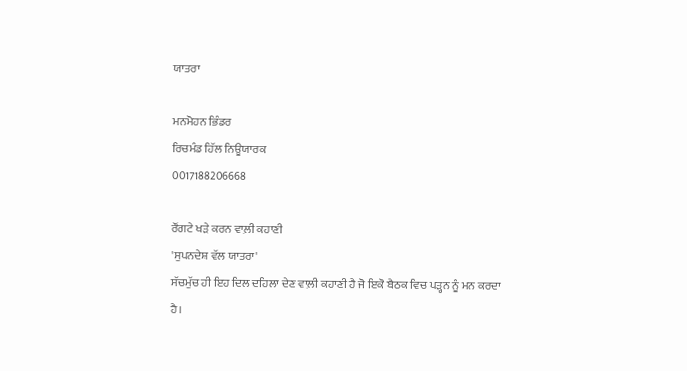ਯਾਤਰਾ

ਮਨਮੋਹਨ ਭਿੰਡਰ
ਰਿਚਮੰਡ ਹਿੱਲ ਨਿਊਯਾਰਕ
0017188206668

ਰੌਂਗਟੇ ਖੜੇ ਕਰਨ ਵਾਲ਼ੀ ਕਹਾਣੀ
'ਸੁਪਨਦੇਸ਼ ਵੱਲ ਯਾਤਰਾ'
ਸੱਚਮੁੱਚ ਹੀ ਇਹ ਦਿਲ ਦਹਿਲਾ ਦੇਣ ਵਾਲ਼ੀ ਕਹਾਣੀ ਹੈ ਜੋ ਇਕੋ ਬੈਠਕ ਵਿਚ ਪੜ੍ਹਨ ਨੂੰ ਮਨ ਕਰਦਾ ਹੈ।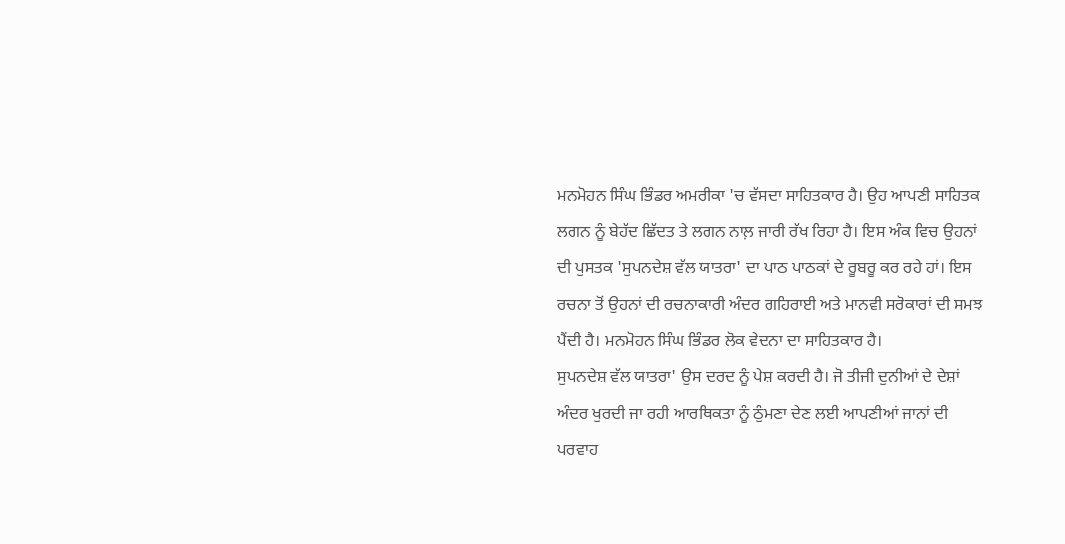ਮਨਮੋਹਨ ਸਿੰਘ ਭਿੰਡਰ ਅਮਰੀਕਾ 'ਚ ਵੱਸਦਾ ਸਾਹਿਤਕਾਰ ਹੈ। ਉਹ ਆਪਣੀ ਸਾਹਿਤਕ ਲਗਨ ਨੂੰ ਬੇਹੱਦ ਛਿੱਦਤ ਤੇ ਲਗਨ ਨਾਲ਼ ਜਾਰੀ ਰੱਖ ਰਿਹਾ ਹੈ। ਇਸ ਅੰਕ ਵਿਚ ਉਹਨਾਂ ਦੀ ਪੁਸਤਕ 'ਸੁਪਨਦੇਸ਼ ਵੱਲ ਯਾਤਰਾ' ਦਾ ਪਾਠ ਪਾਠਕਾਂ ਦੇ ਰੂਬਰੂ ਕਰ ਰਹੇ ਹਾਂ। ਇਸ ਰਚਨਾ ਤੋਂ ਉਹਨਾਂ ਦੀ ਰਚਨਾਕਾਰੀ ਅੰਦਰ ਗਹਿਰਾਈ ਅਤੇ ਮਾਨਵੀ ਸਰੋਕਾਰਾਂ ਦੀ ਸਮਝ ਪੈਂਦੀ ਹੈ। ਮਨਮੋਹਨ ਸਿੰਘ ਭਿੰਡਰ ਲੋਕ ਵੇਦਨਾ ਦਾ ਸਾਹਿਤਕਾਰ ਹੈ।
ਸੁਪਨਦੇਸ਼ ਵੱਲ ਯਾਤਰਾ' ਉਸ ਦਰਦ ਨੂੰ ਪੇਸ਼ ਕਰਦੀ ਹੈ। ਜੋ ਤੀਜੀ ਦੁਨੀਆਂ ਦੇ ਦੇਸ਼ਾਂ ਅੰਦਰ ਖੁਰਦੀ ਜਾ ਰਹੀ ਆਰਥਿਕਤਾ ਨੂੰ ਠੁੰਮਣਾ ਦੇਣ ਲਈ ਆਪਣੀਆਂ ਜਾਨਾਂ ਦੀ ਪਰਵਾਹ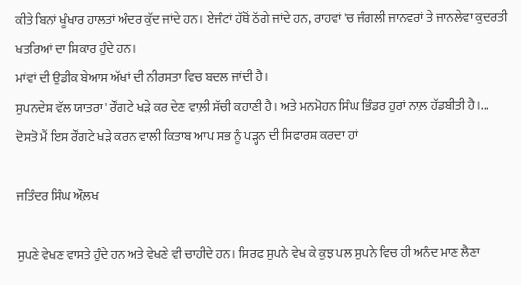ਕੀਤੇ ਬਿਨਾਂ ਖੂੰਖਾਰ ਹਾਲਤਾਂ ਅੰਦਰ ਕੁੱਦ ਜਾਂਦੇ ਹਨ। ਏਜੰਟਾਂ ਹੱਥੋਂ ਠੱਗੇ ਜਾਂਦੇ ਹਨ, ਰਾਹਵਾਂ 'ਚ ਜੰਗਲੀ ਜਾਨਵਰਾਂ ਤੇ ਜਾਨਲੇਵਾ ਕੁਦਰਤੀ ਖਤਰਿਆਂ ਦਾ ਸ਼ਿਕਾਰ ਹੁੰਦੇ ਹਨ।
ਮਾਂਵਾਂ ਦੀ ਉਡੀਕ ਬੇਆਸ ਅੱਖਾਂ ਦੀ ਨੀਰਸਤਾ ਵਿਚ ਬਦਲ ਜਾਂਦੀ ਹੈ।
ਸੁਪਨਦੇਸ਼ ਵੱਲ ਯਾਤਰਾ' ਰੌਂਗਟੇ ਖੜੇ ਕਰ ਦੇਣ ਵਾਲ਼ੀ ਸੱਚੀ ਕਹਾਣੀ ਹੈ। ਅਤੇ ਮਨਮੋਹਨ ਸਿੰਘ ਭਿੰਡਰ ਹੁਰਾਂ ਨਾਲ਼ ਹੱਡਬੀਤੀ ਹੈ।...
ਦੋਸਤੋ ਮੈਂ ਇਸ ਰੌਂਗਟੇ ਖੜੇ ਕਰਨ ਵਾਲੀ ਕਿਤਾਬ ਆਪ ਸਭ ਨੂੰ ਪੜ੍ਹਨ ਦੀ ਸਿਫਾਰਸ਼ ਕਰਦਾ ਹਾਂ

ਜਤਿੰਦਰ ਸਿੰਘ ਔਲ਼ਖ

ਸੁਪਣੇ ਵੇਖਣ ਵਾਸਤੇ ਹੁੰਦੇ ਹਨ ਅਤੇ ਵੇਖਣੇ ਵੀ ਚਾਹੀਦੇ ਹਨ। ਸਿਰਫ ਸੁਪਨੇ ਵੇਖ ਕੇ ਕੁਝ ਪਲ ਸੁਪਨੇ ਵਿਚ ਹੀ ਅਨੰਦ ਮਾਣ ਲੈਣਾ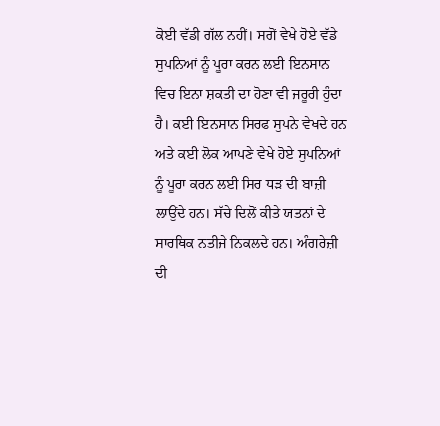ਕੋਈ ਵੱਡੀ ਗੱਲ ਨਹੀਂ। ਸਗੋਂ ਵੇਖੇ ਹੋਏ ਵੱਡੇ ਸੁਪਨਿਆਂ ਨੂੰ ਪੂਰਾ ਕਰਨ ਲਈ ਇਨਸਾਨ ਵਿਚ ਇਨਾ ਸ਼ਕਤੀ ਦਾ ਹੋਣਾ ਵੀ ਜਰੂਰੀ ਹੁੰਦਾ ਹੈ। ਕਈ ਇਨਸਾਨ ਸਿਰਫ ਸੁਪਨੇ ਵੇਖਦੇ ਹਨ ਅਤੇ ਕਈ ਲੋਕ ਆਪਣੇ ਵੇਖੇ ਹੋਏ ਸੁਪਨਿਆਂ ਨੂੰ ਪੂਰਾ ਕਰਨ ਲਈ ਸਿਰ ਧੜ ਦੀ ਬਾਜ਼ੀ ਲਾਉਂਦੇ ਹਨ। ਸੱਚੇ ਦਿਲੋਂ ਕੀਤੇ ਯਤਨਾਂ ਦੇ ਸਾਰਥਿਕ ਨਤੀਜੇ ਨਿਕਲਦੇ ਹਨ। ਅੰਗਰੇਜ਼ੀ ਦੀ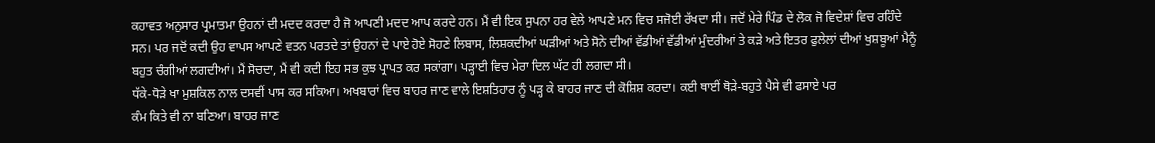ਕਹਾਵਤ ਅਨੁਸਾਰ ਪ੍ਰਮਾਤਮਾ ਉਹਨਾਂ ਦੀ ਮਦਦ ਕਰਦਾ ਹੈ ਜੋ ਆਪਣੀ ਮਦਦ ਆਪ ਕਰਦੇ ਹਨ। ਮੈਂ ਵੀ ਇਕ ਸੁਪਨਾ ਹਰ ਵੇਲੇ ਆਪਣੇ ਮਨ ਵਿਚ ਸਜੋਈ ਰੱਖਦਾ ਸੀ। ਜਦੋਂ ਮੇਰੇ ਪਿੰਡ ਦੇ ਲੋਕ ਜੋ ਵਿਦੇਸ਼ਾਂ ਵਿਚ ਰਹਿੰਦੇ ਸਨ। ਪਰ ਜਦੋਂ ਕਦੀ ਉਹ ਵਾਪਸ ਆਪਣੇ ਵਤਨ ਪਰਤਦੇ ਤਾਂ ਉਹਨਾਂ ਦੇ ਪਾਏ ਹੋਏ ਸੋਹਣੇ ਲਿਬਾਸ, ਲਿਸ਼ਕਦੀਆਂ ਘੜੀਆਂ ਅਤੇ ਸੋਨੇ ਦੀਆਂ ਵੱਡੀਆਂ ਵੱਡੀਆਂ ਮੁੰਦਰੀਆਂ ਤੇ ਕੜੇ ਅਤੇ ਇਤਰ ਫੁਲੇਲਾਂ ਦੀਆਂ ਖੁਸ਼ਬੂਆਂ ਮੈਨੂੰ ਬਹੁਤ ਚੰਗੀਆਂ ਲਗਦੀਆਂ। ਮੈਂ ਸੋਚਦਾ, ਮੈਂ ਵੀ ਕਦੀ ਇਹ ਸਭ ਕੁਝ ਪ੍ਰਾਪਤ ਕਰ ਸਕਾਂਗਾ। ਪੜ੍ਹਾਈ ਵਿਚ ਮੇਰਾ ਦਿਲ ਘੱਟ ਹੀ ਲਗਦਾ ਸੀ।
ਧੱਕੇ-ਧੋੜੇ ਖਾ ਮੁਸ਼ਕਿਲ ਨਾਲ ਦਸਵੀਂ ਪਾਸ ਕਰ ਸਕਿਆ। ਅਖਬਾਰਾਂ ਵਿਚ ਬਾਹਰ ਜਾਣ ਵਾਲੇ ਇਸ਼ਤਿਹਾਰ ਨੂੰ ਪੜ੍ਹ ਕੇ ਬਾਹਰ ਜਾਣ ਦੀ ਕੋਸ਼ਿਸ਼ ਕਰਦਾ। ਕਈ ਥਾਈਂ ਥੋੜੇ-ਬਹੁਤੇ ਪੈਸੇ ਵੀ ਫਸਾਏ ਪਰ
ਕੰਮ ਕਿਤੇ ਵੀ ਨਾ ਬਣਿਆ। ਬਾਹਰ ਜਾਣ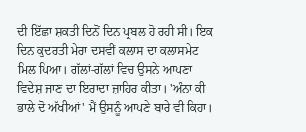ਦੀ ਇੱਛਾ ਸ਼ਕਤੀ ਦਿਨੋਂ ਦਿਨ ਪ੍ਰਬਲ ਹੋ ਰਹੀ ਸੀ। ਇਕ ਦਿਨ ਕੁਦਰਤੀ ਮੇਰਾ ਦਸਵੀਂ ਕਲਾਸ ਦਾ ਕਲਾਸਮੇਟ ਮਿਲ ਪਿਆ। ਗੱਲਾਂ-ਗੱਲਾਂ ਵਿਚ ਉਸਨੇ ਆਪਣਾ ਵਿਦੇਸ਼ ਜਾਣ ਦਾ ਇਰਾਦਾ ਜ਼ਾਹਿਰ ਕੀਤਾ। 'ਅੰਨਾ ਕੀ ਭਾਲੇ ਦੋ ਅੱਖੀਆਂ' ਮੈਂ ਉਸਨੂੰ ਆਪਣੇ ਬਾਰੇ ਵੀ ਕਿਹਾ।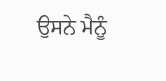ਉਸਨੇ ਮੈਨੂੰ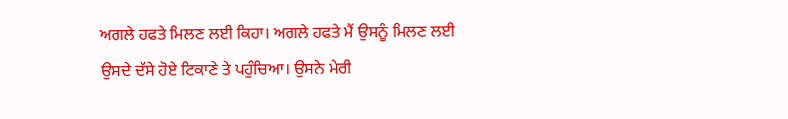ਅਗਲੇ ਹਫਤੇ ਮਿਲਣ ਲਈ ਕਿਹਾ। ਅਗਲੇ ਹਫਤੇ ਮੈਂ ਉਸਨੂੰ ਮਿਲਣ ਲਈ ਉਸਦੇ ਦੱਸੇ ਹੋਏ ਟਿਕਾਣੇ ਤੇ ਪਹੁੰਚਿਆ। ਉਸਨੇ ਮੇਰੀ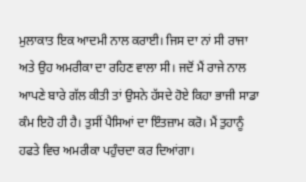ਮੁਲਾਕਾਤ ਇਕ ਆਦਮੀ ਨਾਲ ਕਰਾਈ। ਜਿਸ ਦਾ ਨਾਂ ਸੀ ਰਾਜਾ ਅਤੇ ਉਹ ਅਮਰੀਕਾ ਦਾ ਰਹਿਣ ਵਾਲਾ ਸੀ। ਜਦੋਂ ਮੈਂ ਰਾਜੇ ਨਾਲ ਆਪਣੇ ਬਾਰੇ ਗੱਲ ਕੀਤੀ ਤਾਂ ਉਸਨੇ ਹੱਸਦੇ ਹੋਏ ਕਿਹਾ ਭਾਜੀ ਸਾਡਾ ਕੰਮ ਇਹੋ ਹੀ ਹੈ। ਤੁਸੀਂ ਪੈਸਿਆਂ ਦਾ ਇੰਤਜ਼ਾਮ ਕਰੋ। ਮੈਂ ਤੁਹਾਨੂੰ ਹਫਤੇ ਵਿਚ ਅਮਰੀਕਾ ਪਹੁੰਚਦਾ ਕਰ ਦਿਆਂਗਾ।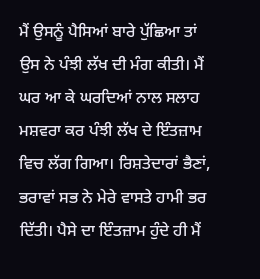ਮੈਂ ਉਸਨੂੰ ਪੈਸਿਆਂ ਬਾਰੇ ਪੁੱਛਿਆ ਤਾਂ ਉਸ ਨੇ ਪੰਝੀ ਲੱਖ ਦੀ ਮੰਗ ਕੀਤੀ। ਮੈਂ ਘਰ ਆ ਕੇ ਘਰਦਿਆਂ ਨਾਲ ਸਲਾਹ ਮਸ਼ਵਰਾ ਕਰ ਪੰਝੀ ਲੱਖ ਦੇ ਇੰਤਜ਼ਾਮ ਵਿਚ ਲੱਗ ਗਿਆ। ਰਿਸ਼ਤੇਦਾਰਾਂ ਭੈਣਾਂ, ਭਰਾਵਾਂ ਸਭ ਨੇ ਮੇਰੇ ਵਾਸਤੇ ਹਾਮੀ ਭਰ ਦਿੱਤੀ। ਪੈਸੇ ਦਾ ਇੰਤਜ਼ਾਮ ਹੁੰਦੇ ਹੀ ਮੈਂ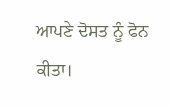ਆਪਣੇ ਦੋਸਤ ਨੂੰ ਫੋਨ ਕੀਤਾ।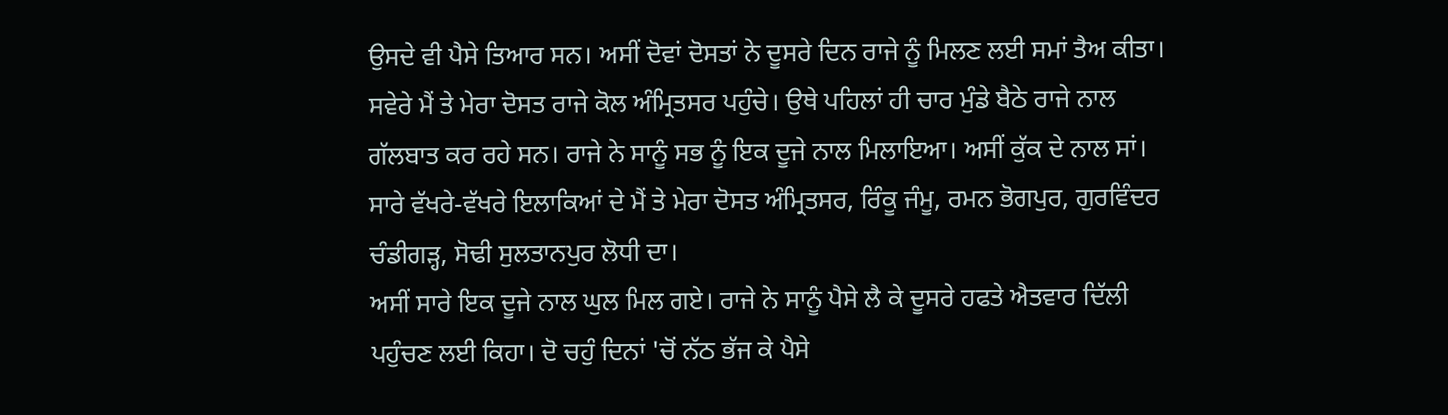ਉਸਦੇ ਵੀ ਪੈਸੇ ਤਿਆਰ ਸਨ। ਅਸੀਂ ਦੋਵਾਂ ਦੋਸਤਾਂ ਨੇ ਦੂਸਰੇ ਦਿਨ ਰਾਜੇ ਨੂੰ ਮਿਲਣ ਲਈ ਸਮਾਂ ਤੈਅ ਕੀਤਾ। ਸਵੇਰੇ ਮੈਂ ਤੇ ਮੇਰਾ ਦੋਸਤ ਰਾਜੇ ਕੋਲ ਅੰਮ੍ਰਿਤਸਰ ਪਹੁੰਚੇ। ਉਥੇ ਪਹਿਲਾਂ ਹੀ ਚਾਰ ਮੁੰਡੇ ਬੈਠੇ ਰਾਜੇ ਨਾਲ ਗੱਲਬਾਤ ਕਰ ਰਹੇ ਸਨ। ਰਾਜੇ ਨੇ ਸਾਨੂੰ ਸਭ ਨੂੰ ਇਕ ਦੂਜੇ ਨਾਲ ਮਿਲਾਇਆ। ਅਸੀਂ ਕੁੱਕ ਦੇ ਨਾਲ ਸਾਂ। ਸਾਰੇ ਵੱਖਰੇ-ਵੱਖਰੇ ਇਲਾਕਿਆਂ ਦੇ ਮੈਂ ਤੇ ਮੇਰਾ ਦੋਸਤ ਅੰਮ੍ਰਿਤਸਰ, ਰਿੰਕੂ ਜੰਮੂ, ਰਮਨ ਭੋਗਪੁਰ, ਗੁਰਵਿੰਦਰ ਚੰਡੀਗੜ੍ਹ, ਸੋਢੀ ਸੁਲਤਾਨਪੁਰ ਲੋਧੀ ਦਾ।
ਅਸੀਂ ਸਾਰੇ ਇਕ ਦੂਜੇ ਨਾਲ ਘੁਲ ਮਿਲ ਗਏ। ਰਾਜੇ ਨੇ ਸਾਨੂੰ ਪੈਸੇ ਲੈ ਕੇ ਦੂਸਰੇ ਹਫਤੇ ਐਤਵਾਰ ਦਿੱਲੀ ਪਹੁੰਚਣ ਲਈ ਕਿਹਾ। ਦੋ ਚਹੁੰ ਦਿਨਾਂ 'ਚੋਂ ਨੱਠ ਭੱਜ ਕੇ ਪੈਸੇ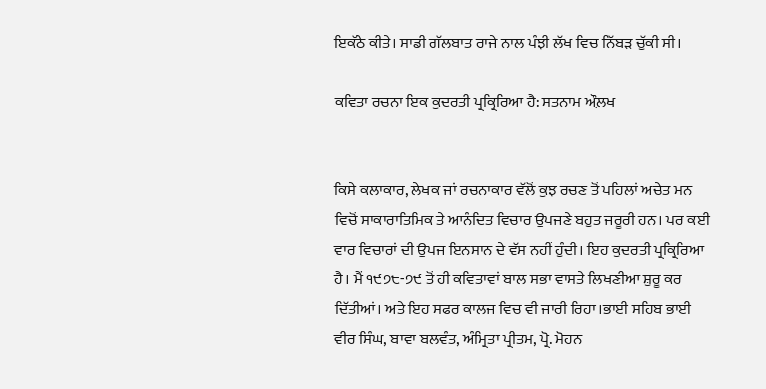ਇਕੱਠੇ ਕੀਤੇ। ਸਾਡੀ ਗੱਲਬਾਤ ਰਾਜੇ ਨਾਲ ਪੰਝੀ ਲੱਖ ਵਿਚ ਨਿੱਬੜ ਚੁੱਕੀ ਸੀ।

ਕਵਿਤਾ ਰਚਨਾ ਇਕ ਕੁਦਰਤੀ ਪ੍ਰਕ੍ਰਿਰਿਆ ਹੈ: ਸਤਨਾਮ ਔਲ਼ਖ


ਕਿਸੇ ਕਲਾਕਾਰ, ਲੇਖਕ ਜਾਂ ਰਚਨਾਕਾਰ ਵੱਲੋਂ ਕੁਝ ਰਚਣ ਤੋਂ ਪਹਿਲਾਂ ਅਚੇਤ ਮਨ ਵਿਚੋਂ ਸਾਕਾਰਾਤਿਮਿਕ ਤੇ ਆਨੰਦਿਤ ਵਿਚਾਰ ਉਪਜਣੇ ਬਹੁਤ ਜਰੂਰੀ ਹਨ। ਪਰ ਕਈ ਵਾਰ ਵਿਚਾਰਾਂ ਦੀ ਉਪਜ ਇਨਸਾਨ ਦੇ ਵੱਸ ਨਹੀਂ ਹੁੰਦੀ। ਇਹ ਕੁਦਰਤੀ ਪ੍ਰਕ੍ਰਿਰਿਆ ਹੈ। ਮੈਂ ੧੯੭੮-੭੯ ਤੋਂ ਹੀ ਕਵਿਤਾਵਾਂ ਬਾਲ ਸਭਾ ਵਾਸਤੇ ਲਿਖਣੀਆ ਸ਼ੁਰੂ ਕਰ ਦਿੱਤੀਆਂ। ਅਤੇ ਇਹ ਸਫਰ ਕਾਲਜ ਵਿਚ ਵੀ ਜਾਰੀ ਰਿਹਾ।ਭਾਈ ਸਹਿਬ ਭਾਈ ਵੀਰ ਸਿੰਘ, ਬਾਵਾ ਬਲਵੰਤ, ਅੰਮ੍ਰਿਤਾ ਪ੍ਰੀਤਮ, ਪ੍ਰੋ. ਮੋਹਨ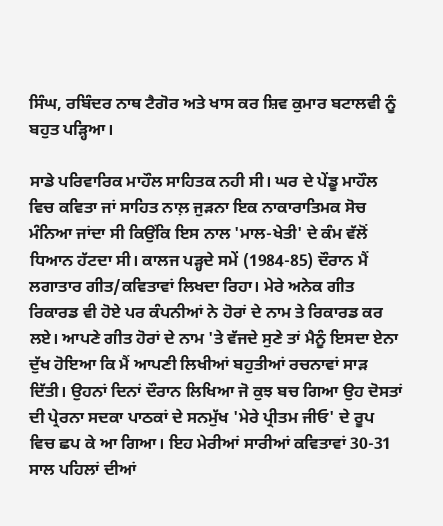ਸਿੰਘ, ਰਬਿੰਦਰ ਨਾਥ ਟੈਗੋਰ ਅਤੇ ਖਾਸ ਕਰ ਸ਼ਿਵ ਕੁਮਾਰ ਬਟਾਲਵੀ ਨੂੰ ਬਹੁਤ ਪੜ੍ਹਿਆ।

ਸਾਡੇ ਪਰਿਵਾਰਿਕ ਮਾਹੌਲ ਸਾਹਿਤਕ ਨਹੀ ਸੀ। ਘਰ ਦੇ ਪੇਂਡੂ ਮਾਹੌਲ ਵਿਚ ਕਵਿਤਾ ਜਾਂ ਸਾਹਿਤ ਨਾਲ਼ ਜੁੜਨਾ ਇਕ ਨਾਕਾਰਾਤਿਮਕ ਸੋਚ ਮੰਨਿਆ ਜਾਂਦਾ ਸੀ ਕਿਉਂਕਿ ਇਸ ਨਾਲ 'ਮਾਲ-ਖੇਤੀ' ਦੇ ਕੰਮ ਵੱਲੋਂ ਧਿਆਨ ਹੱਟਦਾ ਸੀ। ਕਾਲਜ ਪੜ੍ਹਦੇ ਸਮੇਂ (1984-85) ਦੌਰਾਨ ਮੈਂ ਲਗਾਤਾਰ ਗੀਤ/ਕਵਿਤਾਵਾਂ ਲਿਖਦਾ ਰਿਹਾ। ਮੇਰੇ ਅਨੇਕ ਗੀਤ ਰਿਕਾਰਡ ਵੀ ਹੋਏ ਪਰ ਕੰਪਨੀਆਂ ਨੇ ਹੋਰਾਂ ਦੇ ਨਾਮ ਤੇ ਰਿਕਾਰਡ ਕਰ ਲਏ। ਆਪਣੇ ਗੀਤ ਹੋਰਾਂ ਦੇ ਨਾਮ 'ਤੇ ਵੱਜਦੇ ਸੁਣੇ ਤਾਂ ਮੈਨੂੰ ਇਸਦਾ ਏਨਾ ਦੁੱਖ ਹੋਇਆ ਕਿ ਮੈਂ ਆਪਣੀ ਲਿਖੀਆਂ ਬਹੁਤੀਆਂ ਰਚਨਾਵਾਂ ਸਾੜ ਦਿੱਤੀ। ਉਹਨਾਂ ਦਿਨਾਂ ਦੌਰਾਨ ਲਿਖਿਆ ਜੋ ਕੁਝ ਬਚ ਗਿਆ ਉਹ ਦੋਸਤਾਂ ਦੀ ਪ੍ਰੇਰਨਾ ਸਦਕਾ ਪਾਠਕਾਂ ਦੇ ਸਨਮੁੱਖ 'ਮੇਰੇ ਪ੍ਰੀਤਮ ਜੀਓ' ਦੇ ਰੂਪ ਵਿਚ ਛਪ ਕੇ ਆ ਗਿਆ। ਇਹ ਮੇਰੀਆਂ ਸਾਰੀਆਂ ਕਵਿਤਾਵਾਂ 30-31 ਸਾਲ ਪਹਿਲਾਂ ਦੀਆਂ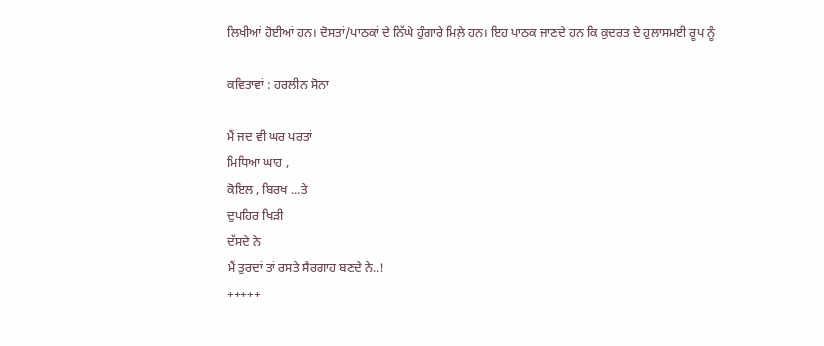ਲਿਖੀਆਂ ਹੋਈਆਂ ਹਨ। ਦੋਸਤਾਂ/ਪਾਠਕਾਂ ਦੇ ਨਿੱਘੇ ਹੁੰਗਾਰੇ ਮਿਲ਼ੇ ਹਨ। ਇਹ ਪਾਠਕ ਜਾਣਦੇ ਹਨ ਕਿ ਕੁਦਰਤ ਦੇ ਹੁਲਾਸਮਈ ਰੂਪ ਨੂੰ

ਕਵਿਤਾਵਾਂ : ਹਰਲੀਨ ਸੋਨਾ

ਮੈਂ ਜਦ ਵੀ ਘਰ ਪਰਤਾਂ
ਮਿਧਿਆ ਘਾਹ ,
ਕੋਇਲ , ਬਿਰਖ ...ਤੇ
ਦੁਪਹਿਰ ਖਿੜੀ
ਦੱਸਦੇ ਨੇ
ਮੈਂ ਤੁਰਦਾਂ ਤਾਂ ਰਸਤੇ ਸੈਰਗਾਹ ਬਣਦੇ ਨੇ..!
+++++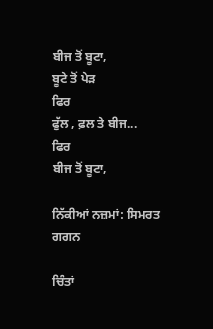ਬੀਜ ਤੋਂ ਬੂਟਾ,
ਬੂਟੇ ਤੋਂ ਪੇੜ
ਫਿਰ
ਫੁੱਲ , ਫ਼ਲ ਤੇ ਬੀਜ...
ਫਿਰ
ਬੀਜ ਤੋਂ ਬੂਟਾ,

ਨਿੱਕੀਆਂ ਨਜ਼ਮਾਂ: ਸਿਮਰਤ ਗਗਨ

ਚਿੰਤਾਂ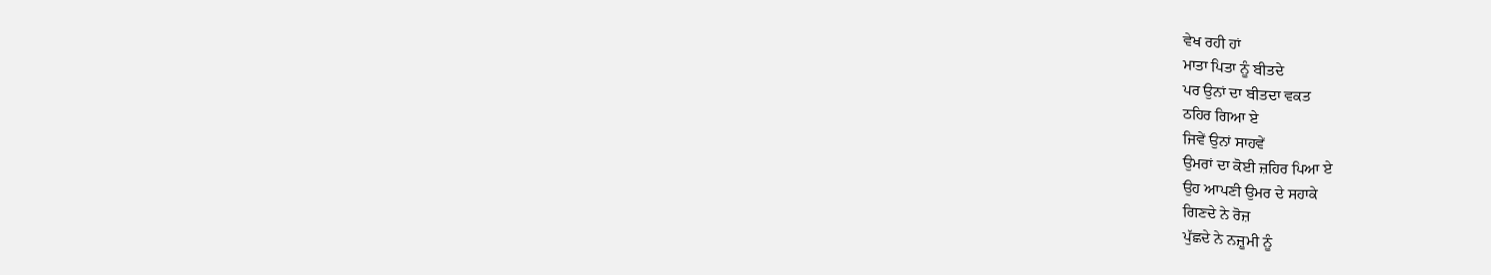ਵੇਖ ਰਹੀ ਹਾਂ
ਮਾਤਾ ਪਿਤਾ ਨੂੰ ਬੀਤਦੇ
ਪਰ ਉਨਾਂ ਦਾ ਬੀਤਦਾ ਵਕਤ
ਠਹਿਰ ਗਿਆ ਏ
ਜਿਵੇਂ ਉਨਾਂ ਸਾਹਵੇਂ
ਉਮਰਾਂ ਦਾ ਕੋਈ ਜ਼ਹਿਰ ਪਿਆ ਏ
ਉਹ ਆਪਣੀ ਉਮਰ ਦੇ ਸਹਾਕੇ
ਗਿਣਦੇ ਨੇ ਰੋਜ਼
ਪੁੱਛਦੇ ਨੇ ਨਜ਼ੂਮੀ ਨੂੰ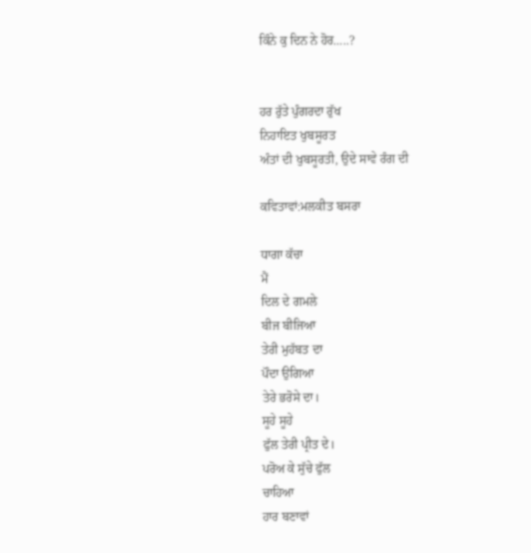ਕਿੰਨੇ ਕੁ ਦਿਨ ਨੇ ਹੋਰ…..?


ਹਰ ਰੁੱਤੇ ਪੁੰਗਰਦਾ ਰੁੱਖ
ਨਿਹਾਇਤ ਖੁਬਸੂਰਤ
ਅੰਤਾਂ ਦੀ ਖੁਬਸੂਰਤੀ, ਉਦੇ ਸਾਵੇ ਰੰਗ ਦੀ

ਕਵਿਤਾਵਾਂ:ਮਲਕੀਤ ਬਸਰਾ

ਧਾਗਾ ਕੱਚਾ
ਮੈਂ
ਦਿਲ ਦੇ ਗਮਲੇ
ਬੀਜ ਬੀਜਿਆ
ਤੇਰੀ ਮੁਹੱਬਤ ਦਾ
ਪੌਦਾ ਉਗਿਆ
ਤੇਰੇ ਭਰੋਸੇ ਦਾ।
ਸੂਹੇ ਸੂਹੇ
ਫੁੱਲ ਤੇਰੀ ਪ੍ਰੀਤ ਦੇ।
ਪਰੋਅ ਕੇ ਸੁੱਚੇ ਫੁੱਲ
ਚਾਹਿਆ
ਹਾਰ ਬਣਾਵਾਂ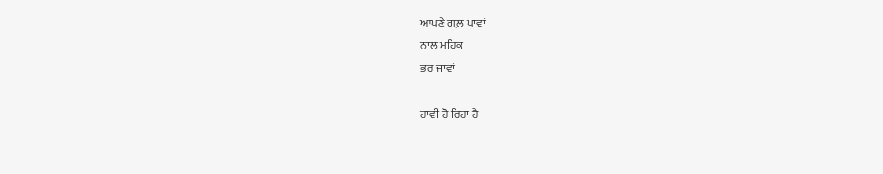ਆਪਣੇ ਗਲ਼ ਪਾਵਾਂ
ਨਾਲ ਮਹਿਕ
ਭਰ ਜਾਵਾਂ

ਹਾਵੀ ਹੋ ਰਿਹਾ ਹੈ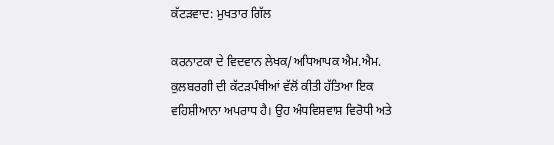ਕੱਟੜਵਾਦ: ਮੁਖਤਾਰ ਗਿੱਲ

ਕਰਨਾਟਕਾ ਦੇ ਵਿਦਵਾਨ ਲੇਖਕ/ਅਧਿਆਪਕ ਐਮ.ਐਮ. ਕੁਲਬਰਗੀ ਦੀ ਕੱਟੜਪੰਥੀਆਂ ਵੱਲੋਂ ਕੀਤੀ ਹੱਤਿਆ ਇਕ ਵਹਿਸ਼ੀਆਨਾ ਅਪਰਾਧ ਹੈ। ਉਹ ਅੰਧਵਿਸ਼ਵਾਸ਼ ਵਿਰੋਧੀ ਅਤੇ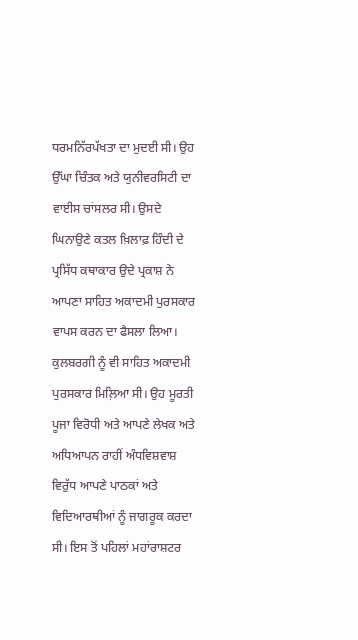ਧਰਮਨਿੱਰਪੱਖਤਾ ਦਾ ਮੁਦਈ ਸੀ। ਉਹ ਉੱਘਾ ਚਿੰਤਕ ਅਤੇ ਯੁਨੀਵਰਸਿਟੀ ਦਾ ਵਾਈਸ ਚਾਂਸਲਰ ਸੀ। ਉਸਦੇ ਘਿਨਾਉਣੇ ਕਤਲ ਖ਼ਿਲਾਫ਼ ਹਿੰਦੀ ਦੇ ਪ੍ਰਸਿੱਧ ਕਥਾਕਾਰ ਉਦੇ ਪ੍ਰਕਾਸ਼ ਨੇ ਆਪਣਾ ਸਾਹਿਤ ਅਕਾਦਮੀ ਪੁਰਸਕਾਰ ਵਾਪਸ ਕਰਨ ਦਾ ਫੈਸਲਾ ਲਿਆ। ਕੁਲਬਰਗੀ ਨੂੰ ਵੀ ਸਾਹਿਤ ਅਕਾਦਮੀ ਪੁਰਸਕਾਰ ਮਿਲ਼ਿਆ ਸੀ। ਉਹ ਮੂਰਤੀ ਪੂਜਾ ਵਿਰੋਧੀ ਅਤੇ ਆਪਣੇ ਲੇਖਕ ਅਤੇ ਅਧਿਆਪਨ ਰਾਹੀਂ ਅੰਧਵਿਸ਼ਵਾਸ਼ ਵਿਰੁੱਧ ਆਪਣੇ ਪਾਠਕਾਂ ਅਤੇ ਵਿਦਿਆਰਥੀਆਂ ਨੂੰ ਜਾਗਰੂਕ ਕਰਦਾ ਸੀ। ਇਸ ਤੋਂ ਪਹਿਲਾਂ ਮਹਾਂਰਾਸ਼ਟਰ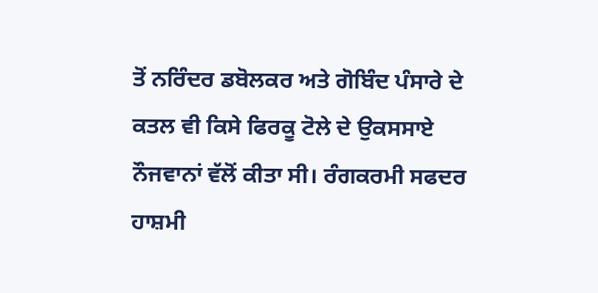ਤੋਂ ਨਰਿੰਦਰ ਡਬੋਲਕਰ ਅਤੇ ਗੋਬਿੰਦ ਪੰਸਾਰੇ ਦੇ ਕਤਲ ਵੀ ਕਿਸੇ ਫਿਰਕੂ ਟੋਲੇ ਦੇ ਉਕਸਸਾਏ ਨੌਜਵਾਨਾਂ ਵੱਲੋਂ ਕੀਤਾ ਸੀ। ਰੰਗਕਰਮੀ ਸਫਦਰ ਹਾਸ਼ਮੀ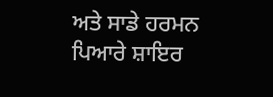ਅਤੇ ਸਾਡੇ ਹਰਮਨ ਪਿਆਰੇ ਸ਼ਾਇਰ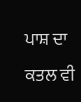ਪਾਸ਼ ਦਾ ਕਤਲ ਵੀ